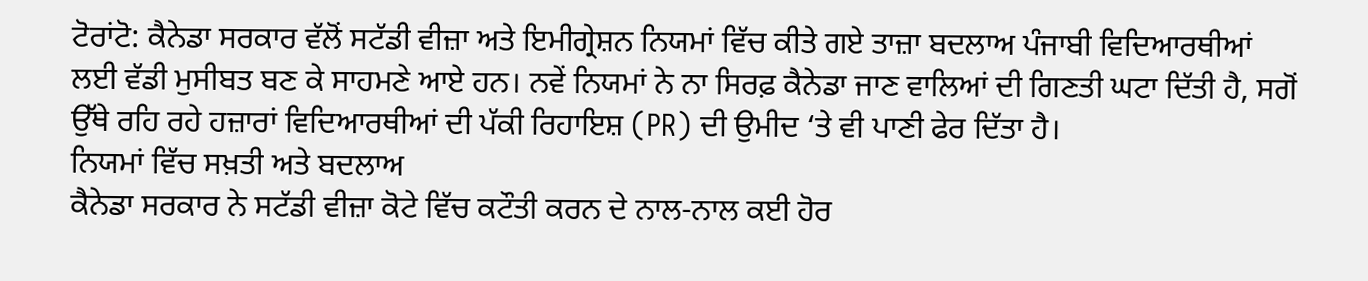ਟੋਰਾਂਟੋ: ਕੈਨੇਡਾ ਸਰਕਾਰ ਵੱਲੋਂ ਸਟੱਡੀ ਵੀਜ਼ਾ ਅਤੇ ਇਮੀਗ੍ਰੇਸ਼ਨ ਨਿਯਮਾਂ ਵਿੱਚ ਕੀਤੇ ਗਏ ਤਾਜ਼ਾ ਬਦਲਾਅ ਪੰਜਾਬੀ ਵਿਦਿਆਰਥੀਆਂ ਲਈ ਵੱਡੀ ਮੁਸੀਬਤ ਬਣ ਕੇ ਸਾਹਮਣੇ ਆਏ ਹਨ। ਨਵੇਂ ਨਿਯਮਾਂ ਨੇ ਨਾ ਸਿਰਫ਼ ਕੈਨੇਡਾ ਜਾਣ ਵਾਲਿਆਂ ਦੀ ਗਿਣਤੀ ਘਟਾ ਦਿੱਤੀ ਹੈ, ਸਗੋਂ ਉੱਥੇ ਰਹਿ ਰਹੇ ਹਜ਼ਾਰਾਂ ਵਿਦਿਆਰਥੀਆਂ ਦੀ ਪੱਕੀ ਰਿਹਾਇਸ਼ (PR) ਦੀ ਉਮੀਦ ‘ਤੇ ਵੀ ਪਾਣੀ ਫੇਰ ਦਿੱਤਾ ਹੈ।
ਨਿਯਮਾਂ ਵਿੱਚ ਸਖ਼ਤੀ ਅਤੇ ਬਦਲਾਅ
ਕੈਨੇਡਾ ਸਰਕਾਰ ਨੇ ਸਟੱਡੀ ਵੀਜ਼ਾ ਕੋਟੇ ਵਿੱਚ ਕਟੌਤੀ ਕਰਨ ਦੇ ਨਾਲ-ਨਾਲ ਕਈ ਹੋਰ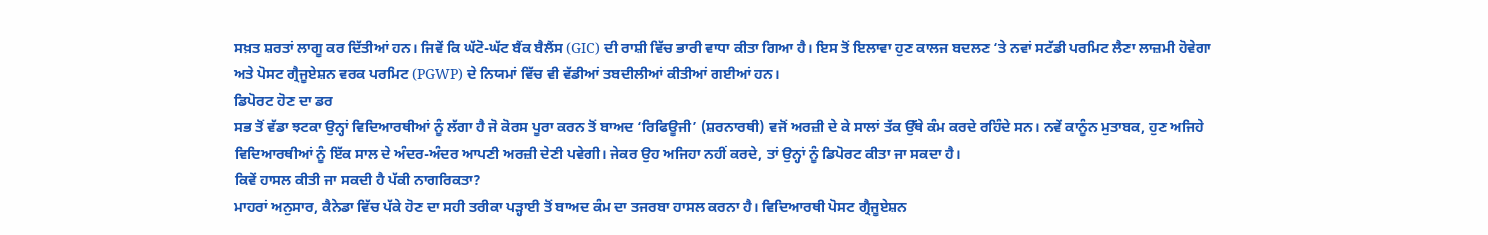ਸਖ਼ਤ ਸ਼ਰਤਾਂ ਲਾਗੂ ਕਰ ਦਿੱਤੀਆਂ ਹਨ। ਜਿਵੇਂ ਕਿ ਘੱਟੋ-ਘੱਟ ਬੈਂਕ ਬੈਲੈਂਸ (GIC) ਦੀ ਰਾਸ਼ੀ ਵਿੱਚ ਭਾਰੀ ਵਾਧਾ ਕੀਤਾ ਗਿਆ ਹੈ। ਇਸ ਤੋਂ ਇਲਾਵਾ ਹੁਣ ਕਾਲਜ ਬਦਲਣ ‘ਤੇ ਨਵਾਂ ਸਟੱਡੀ ਪਰਮਿਟ ਲੈਣਾ ਲਾਜ਼ਮੀ ਹੋਵੇਗਾ ਅਤੇ ਪੋਸਟ ਗ੍ਰੈਜੂਏਸ਼ਨ ਵਰਕ ਪਰਮਿਟ (PGWP) ਦੇ ਨਿਯਮਾਂ ਵਿੱਚ ਵੀ ਵੱਡੀਆਂ ਤਬਦੀਲੀਆਂ ਕੀਤੀਆਂ ਗਈਆਂ ਹਨ।
ਡਿਪੋਰਟ ਹੋਣ ਦਾ ਡਰ
ਸਭ ਤੋਂ ਵੱਡਾ ਝਟਕਾ ਉਨ੍ਹਾਂ ਵਿਦਿਆਰਥੀਆਂ ਨੂੰ ਲੱਗਾ ਹੈ ਜੋ ਕੋਰਸ ਪੂਰਾ ਕਰਨ ਤੋਂ ਬਾਅਦ ‘ਰਿਫਿਊਜੀ’ (ਸ਼ਰਨਾਰਥੀ) ਵਜੋਂ ਅਰਜ਼ੀ ਦੇ ਕੇ ਸਾਲਾਂ ਤੱਕ ਉੱਥੇ ਕੰਮ ਕਰਦੇ ਰਹਿੰਦੇ ਸਨ। ਨਵੇਂ ਕਾਨੂੰਨ ਮੁਤਾਬਕ, ਹੁਣ ਅਜਿਹੇ ਵਿਦਿਆਰਥੀਆਂ ਨੂੰ ਇੱਕ ਸਾਲ ਦੇ ਅੰਦਰ-ਅੰਦਰ ਆਪਣੀ ਅਰਜ਼ੀ ਦੇਣੀ ਪਵੇਗੀ। ਜੇਕਰ ਉਹ ਅਜਿਹਾ ਨਹੀਂ ਕਰਦੇ, ਤਾਂ ਉਨ੍ਹਾਂ ਨੂੰ ਡਿਪੋਰਟ ਕੀਤਾ ਜਾ ਸਕਦਾ ਹੈ।
ਕਿਵੇਂ ਹਾਸਲ ਕੀਤੀ ਜਾ ਸਕਦੀ ਹੈ ਪੱਕੀ ਨਾਗਰਿਕਤਾ?
ਮਾਹਰਾਂ ਅਨੁਸਾਰ, ਕੈਨੇਡਾ ਵਿੱਚ ਪੱਕੇ ਹੋਣ ਦਾ ਸਹੀ ਤਰੀਕਾ ਪੜ੍ਹਾਈ ਤੋਂ ਬਾਅਦ ਕੰਮ ਦਾ ਤਜਰਬਾ ਹਾਸਲ ਕਰਨਾ ਹੈ। ਵਿਦਿਆਰਥੀ ਪੋਸਟ ਗ੍ਰੈਜੂਏਸ਼ਨ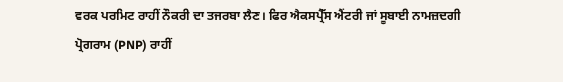ਵਰਕ ਪਰਮਿਟ ਰਾਹੀਂ ਨੌਕਰੀ ਦਾ ਤਜਰਬਾ ਲੈਣ। ਫਿਰ ਐਕਸਪ੍ਰੈੱਸ ਐਂਟਰੀ ਜਾਂ ਸੂਬਾਈ ਨਾਮਜ਼ਦਗੀ ਪ੍ਰੋਗਰਾਮ (PNP) ਰਾਹੀਂ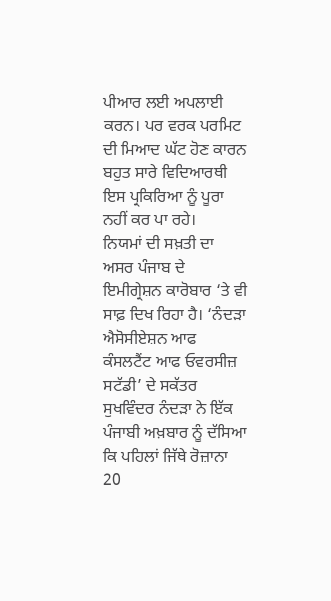ਪੀਆਰ ਲਈ ਅਪਲਾਈ ਕਰਨ। ਪਰ ਵਰਕ ਪਰਮਿਟ ਦੀ ਮਿਆਦ ਘੱਟ ਹੋਣ ਕਾਰਨ ਬਹੁਤ ਸਾਰੇ ਵਿਦਿਆਰਥੀ ਇਸ ਪ੍ਰਕਿਰਿਆ ਨੂੰ ਪੂਰਾ ਨਹੀਂ ਕਰ ਪਾ ਰਹੇ।
ਨਿਯਮਾਂ ਦੀ ਸਖ਼ਤੀ ਦਾ ਅਸਰ ਪੰਜਾਬ ਦੇ ਇਮੀਗ੍ਰੇਸ਼ਨ ਕਾਰੋਬਾਰ ‘ਤੇ ਵੀ ਸਾਫ਼ ਦਿਖ ਰਿਹਾ ਹੈ। ‘ਨੰਦੜਾ ਐਸੋਸੀਏਸ਼ਨ ਆਫ ਕੰਸਲਟੈਂਟ ਆਫ ਓਵਰਸੀਜ਼ ਸਟੱਡੀ’ ਦੇ ਸਕੱਤਰ ਸੁਖਵਿੰਦਰ ਨੰਦੜਾ ਨੇ ਇੱਕ ਪੰਜਾਬੀ ਅਖ਼ਬਾਰ ਨੂੰ ਦੱਸਿਆ ਕਿ ਪਹਿਲਾਂ ਜਿੱਥੇ ਰੋਜ਼ਾਨਾ 20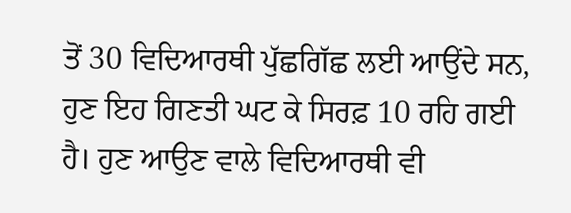ਤੋਂ 30 ਵਿਦਿਆਰਥੀ ਪੁੱਛਗਿੱਛ ਲਈ ਆਉਂਦੇ ਸਨ, ਹੁਣ ਇਹ ਗਿਣਤੀ ਘਟ ਕੇ ਸਿਰਫ਼ 10 ਰਹਿ ਗਈ ਹੈ। ਹੁਣ ਆਉਣ ਵਾਲੇ ਵਿਦਿਆਰਥੀ ਵੀ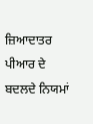ਜ਼ਿਆਦਾਤਰ ਪੀਆਰ ਦੇ ਬਦਲਦੇ ਨਿਯਮਾਂ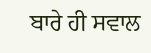ਬਾਰੇ ਹੀ ਸਵਾਲ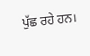ਪੁੱਛ ਰਹੇ ਹਨ।